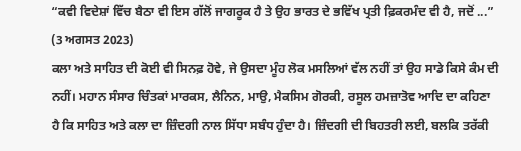“ਕਵੀ ਵਿਦੇਸ਼ਾਂ ਵਿੱਚ ਬੈਠਾ ਵੀ ਇਸ ਗੱਲੋਂ ਜਾਗਰੂਕ ਹੈ ਤੇ ਉਹ ਭਾਰਤ ਦੇ ਭਵਿੱਖ ਪ੍ਰਤੀ ਫ਼ਿਕਰਮੰਦ ਵੀ ਹੈ, ਜਦੋਂ ...”
(3 ਅਗਸਤ 2023)
ਕਲਾ ਅਤੇ ਸਾਹਿਤ ਦੀ ਕੋਈ ਵੀ ਸਿਨਫ਼ ਹੋਵੇ, ਜੇ ਉਸਦਾ ਮੂੰਹ ਲੋਕ ਮਸਲਿਆਂ ਵੱਲ ਨਹੀਂ ਤਾਂ ਉਹ ਸਾਡੇ ਕਿਸੇ ਕੰਮ ਦੀ ਨਹੀਂ। ਮਹਾਨ ਸੰਸਾਰ ਚਿੰਤਕਾਂ ਮਾਰਕਸ, ਲੈਨਿਨ, ਮਾਉ, ਮੈਕਸਿਮ ਗੋਰਕੀ, ਰਸੂਲ ਹਮਜ਼ਾਤੋਵ ਆਦਿ ਦਾ ਕਹਿਣਾ ਹੈ ਕਿ ਸਾਹਿਤ ਅਤੇ ਕਲਾ ਦਾ ਜ਼ਿੰਦਗੀ ਨਾਲ ਸਿੱਧਾ ਸਬੰਧ ਹੁੰਦਾ ਹੈ। ਜ਼ਿੰਦਗੀ ਦੀ ਬਿਹਤਰੀ ਲਈ, ਬਲਕਿ ਤਰੱਕੀ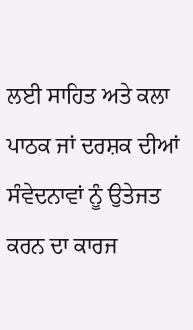ਲਈ ਸਾਹਿਤ ਅਤੇ ਕਲਾ ਪਾਠਕ ਜਾਂ ਦਰਸ਼ਕ ਦੀਆਂ ਸੰਵੇਦਨਾਵਾਂ ਨੂੰ ਉਤੇਜਤ ਕਰਨ ਦਾ ਕਾਰਜ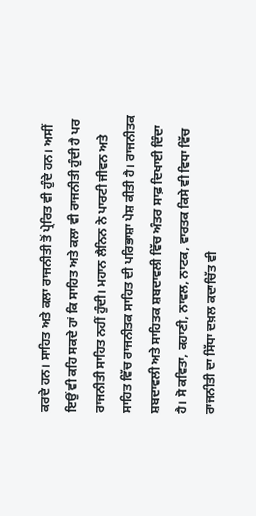ਕਰਦੇ ਹਨ। ਸਾਹਿਤ ਅਤੇ ਕਲਾ ਰਾਜਨੀਤੀ ਤੋਂ ਪ੍ਰੇਰਿਤ ਵੀ ਹੁੰਦੇ ਹਨ। ਅਸੀਂ ਇਉਂ ਵੀ ਕਹਿ ਸਕਦੇ ਹਾਂ ਕਿ ਸਾਹਿਤ ਅਤੇ ਕਲਾ ਵੀ ਰਾਜਨੀਤੀ ਹੁੰਦੀ ਹੈ ਪਰ ਰਾਜਨੀਤੀ ਸਾਹਿਤ ਨਹੀਂ ਹੁੰਦੀ। ਮਹਾਨ ਲੈਨਿਨ ਨੇ ਪਾਰਟੀ ਜੀਵਨ ਅਤੇ ਸਾਹਿਤ ਵਿੱਚ ਰਾਜਨੀਤਕ ਸਾਹਿਤ ਦੀ ਪਰਿਭਾਸ਼ਾ ਪੇਸ਼ ਕੀਤੀ ਹੈ। ਰਾਜਨੀਤਕ ਸ਼ਬਦਾਵਲੀ ਅਤੇ ਸਾਹਿਤਕ ਸ਼ਬਦਾਵਲੀ ਵਿੱਚ ਅੰਤਰ ਸਾਫ਼ ਦਿਖਾਈ ਦਿੰਦਾ ਹੈ। ਸੋ ਕਵਿਤਾ, ਕਹਾਣੀ, ਨਾਵਲ, ਨਾਟਕ, ਵਾਰਤਕ ਕਿਸੇ ਵੀ ਵਿਧਾ ਵਿੱਚ ਰਾਜਨੀਤੀ ਦਾ ਸਿੱਧਾ ਦਖ਼ਲ ਕਦਾਚਿੱਤ ਵੀ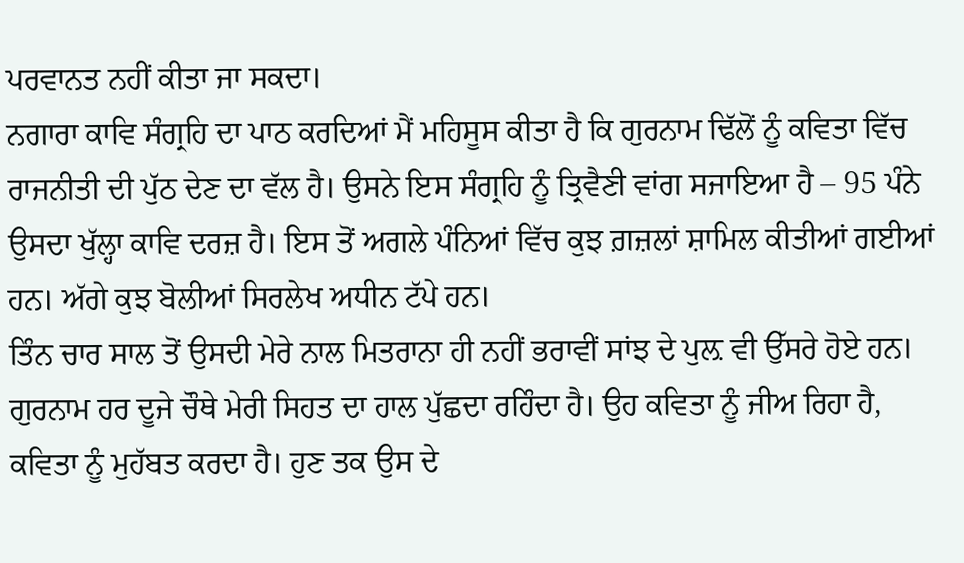ਪਰਵਾਨਤ ਨਹੀਂ ਕੀਤਾ ਜਾ ਸਕਦਾ।
ਨਗਾਰਾ ਕਾਵਿ ਸੰਗ੍ਰਹਿ ਦਾ ਪਾਠ ਕਰਦਿਆਂ ਮੈਂ ਮਹਿਸੂਸ ਕੀਤਾ ਹੈ ਕਿ ਗੁਰਨਾਮ ਢਿੱਲੋਂ ਨੂੰ ਕਵਿਤਾ ਵਿੱਚ ਰਾਜਨੀਤੀ ਦੀ ਪੁੱਠ ਦੇਣ ਦਾ ਵੱਲ ਹੈ। ਉਸਨੇ ਇਸ ਸੰਗ੍ਰਹਿ ਨੂੰ ਤ੍ਰਿਵੈਣੀ ਵਾਂਗ ਸਜਾਇਆ ਹੈ – 95 ਪੰਨੇ ਉਸਦਾ ਖੁੱਲ੍ਹਾ ਕਾਵਿ ਦਰਜ਼ ਹੈ। ਇਸ ਤੋਂ ਅਗਲੇ ਪੰਨਿਆਂ ਵਿੱਚ ਕੁਝ ਗ਼ਜ਼ਲਾਂ ਸ਼ਾਮਿਲ ਕੀਤੀਆਂ ਗਈਆਂ ਹਨ। ਅੱਗੇ ਕੁਝ ਬੋਲੀਆਂ ਸਿਰਲੇਖ ਅਧੀਨ ਟੱਪੇ ਹਨ।
ਤਿੰਨ ਚਾਰ ਸਾਲ ਤੋਂ ਉਸਦੀ ਮੇਰੇ ਨਾਲ ਮਿਤਰਾਨਾ ਹੀ ਨਹੀਂ ਭਰਾਵੀਂ ਸਾਂਝ ਦੇ ਪੁਲ਼ ਵੀ ਉੱਸਰੇ ਹੋਏ ਹਨ। ਗੁਰਨਾਮ ਹਰ ਦੂਜੇ ਚੌਥੇ ਮੇਰੀ ਸਿਹਤ ਦਾ ਹਾਲ ਪੁੱਛਦਾ ਰਹਿੰਦਾ ਹੈ। ਉਹ ਕਵਿਤਾ ਨੂੰ ਜੀਅ ਰਿਹਾ ਹੈ, ਕਵਿਤਾ ਨੂੰ ਮੁਹੱਬਤ ਕਰਦਾ ਹੈ। ਹੁਣ ਤਕ ਉਸ ਦੇ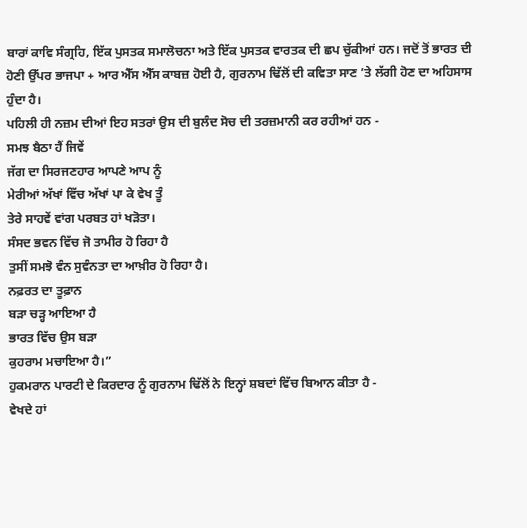ਬਾਰਾਂ ਕਾਵਿ ਸੰਗ੍ਰਹਿ, ਇੱਕ ਪੁਸਤਕ ਸਮਾਲੋਚਨਾ ਅਤੇ ਇੱਕ ਪੁਸਤਕ ਵਾਰਤਕ ਦੀ ਛਪ ਚੁੱਕੀਆਂ ਹਨ। ਜਦੋਂ ਤੋਂ ਭਾਰਤ ਦੀ ਹੋਣੀ ਉੱਪਰ ਭਾਜਪਾ + ਆਰ ਐੱਸ ਐੱਸ ਕਾਬਜ਼ ਹੋਈ ਹੈ, ਗੁਰਨਾਮ ਢਿੱਲੋਂ ਦੀ ਕਵਿਤਾ ਸਾਣ ’ਤੇ ਲੱਗੀ ਹੋਣ ਦਾ ਅਹਿਸਾਸ ਹੁੰਦਾ ਹੈ।
ਪਹਿਲੀ ਹੀ ਨਜ਼ਮ ਦੀਆਂ ਇਹ ਸਤਰਾਂ ਉਸ ਦੀ ਬੁਲੰਦ ਸੋਚ ਦੀ ਤਰਜ਼ਮਾਨੀ ਕਰ ਰਹੀਆਂ ਹਨ -
ਸਮਝ ਬੈਠਾ ਹੈਂ ਜਿਵੇਂ
ਜੱਗ ਦਾ ਸਿਰਜਣਹਾਰ ਆਪਣੇ ਆਪ ਨੂੰ
ਮੇਰੀਆਂ ਅੱਖਾਂ ਵਿੱਚ ਅੱਖਾਂ ਪਾ ਕੇ ਵੇਖ ਤੂੰ
ਤੇਰੇ ਸਾਹਵੇਂ ਵਾਂਗ ਪਰਬਤ ਹਾਂ ਖੜੋਤਾ।
ਸੰਸਦ ਭਵਨ ਵਿੱਚ ਜੋ ਤਾਮੀਰ ਹੋ ਰਿਹਾ ਹੈ
ਤੁਸੀਂ ਸਮਝੋ ਵੰਨ ਸੁਵੰਨਤਾ ਦਾ ਆਖ਼ੀਰ ਹੋ ਰਿਹਾ ਹੈ।
ਨਫ਼ਰਤ ਦਾ ਤੂਫ਼ਾਨ
ਬੜਾ ਚੜ੍ਹ ਆਇਆ ਹੈ
ਭਾਰਤ ਵਿੱਚ ਉਸ ਬੜਾ
ਕੁਹਰਾਮ ਮਚਾਇਆ ਹੈ।”
ਹੁਕਮਰਾਨ ਪਾਰਟੀ ਦੇ ਕਿਰਦਾਰ ਨੂੰ ਗੁਰਨਾਮ ਢਿੱਲੋਂ ਨੇ ਇਨ੍ਹਾਂ ਸ਼ਬਦਾਂ ਵਿੱਚ ਬਿਆਨ ਕੀਤਾ ਹੈ -
ਵੇਖਦੇ ਹਾਂ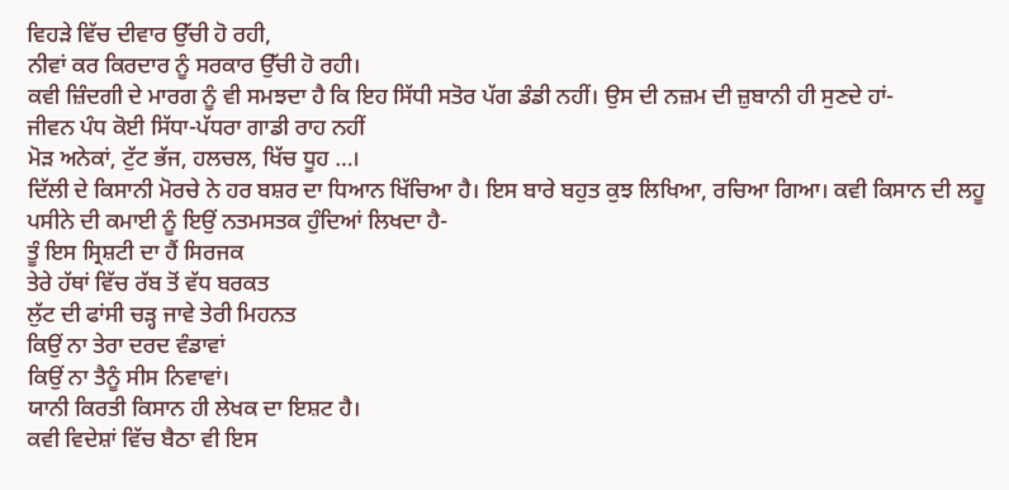ਵਿਹੜੇ ਵਿੱਚ ਦੀਵਾਰ ਉੱਚੀ ਹੋ ਰਹੀ,
ਨੀਵਾਂ ਕਰ ਕਿਰਦਾਰ ਨੂੰ ਸਰਕਾਰ ਉੱਚੀ ਹੋ ਰਹੀ।
ਕਵੀ ਜ਼ਿੰਦਗੀ ਦੇ ਮਾਰਗ ਨੂੰ ਵੀ ਸਮਝਦਾ ਹੈ ਕਿ ਇਹ ਸਿੱਧੀ ਸਤੋਰ ਪੱਗ ਡੰਡੀ ਨਹੀਂ। ਉਸ ਦੀ ਨਜ਼ਮ ਦੀ ਜ਼ੁਬਾਨੀ ਹੀ ਸੁਣਦੇ ਹਾਂ-
ਜੀਵਨ ਪੰਧ ਕੋਈ ਸਿੱਧਾ-ਪੱਧਰਾ ਗਾਡੀ ਰਾਹ ਨਹੀਂ
ਮੋੜ ਅਨੇਕਾਂ, ਟੁੱਟ ਭੱਜ, ਹਲਚਲ, ਖਿੱਚ ਧੂਹ …।
ਦਿੱਲੀ ਦੇ ਕਿਸਾਨੀ ਮੋਰਚੇ ਨੇ ਹਰ ਬਸ਼ਰ ਦਾ ਧਿਆਨ ਖਿੱਚਿਆ ਹੈ। ਇਸ ਬਾਰੇ ਬਹੁਤ ਕੁਝ ਲਿਖਿਆ, ਰਚਿਆ ਗਿਆ। ਕਵੀ ਕਿਸਾਨ ਦੀ ਲਹੂ ਪਸੀਨੇ ਦੀ ਕਮਾਈ ਨੂੰ ਇਉਂ ਨਤਮਸਤਕ ਹੁੰਦਿਆਂ ਲਿਖਦਾ ਹੈ-
ਤੂੰ ਇਸ ਸ੍ਰਿਸ਼ਟੀ ਦਾ ਹੈਂ ਸਿਰਜਕ
ਤੇਰੇ ਹੱਥਾਂ ਵਿੱਚ ਰੱਬ ਤੋਂ ਵੱਧ ਬਰਕਤ
ਲੁੱਟ ਦੀ ਫਾਂਸੀ ਚੜ੍ਹ ਜਾਵੇ ਤੇਰੀ ਮਿਹਨਤ
ਕਿਉਂ ਨਾ ਤੇਰਾ ਦਰਦ ਵੰਡਾਵਾਂ
ਕਿਉਂ ਨਾ ਤੈਨੂੰ ਸੀਸ ਨਿਵਾਵਾਂ।
ਯਾਨੀ ਕਿਰਤੀ ਕਿਸਾਨ ਹੀ ਲੇਖਕ ਦਾ ਇਸ਼ਟ ਹੈ।
ਕਵੀ ਵਿਦੇਸ਼ਾਂ ਵਿੱਚ ਬੈਠਾ ਵੀ ਇਸ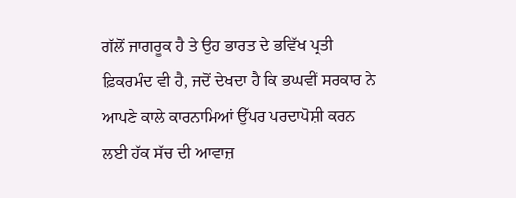ਗੱਲੋਂ ਜਾਗਰੂਕ ਹੈ ਤੇ ਉਹ ਭਾਰਤ ਦੇ ਭਵਿੱਖ ਪ੍ਰਤੀ ਫ਼ਿਕਰਮੰਦ ਵੀ ਹੈ, ਜਦੋਂ ਦੇਖਦਾ ਹੈ ਕਿ ਭਘਵੀਂ ਸਰਕਾਰ ਨੇ ਆਪਣੇ ਕਾਲੇ ਕਾਰਨਾਮਿਆਂ ਉੱਪਰ ਪਰਦਾਪੋਸ਼ੀ ਕਰਨ ਲਈ ਹੱਕ ਸੱਚ ਦੀ ਆਵਾਜ਼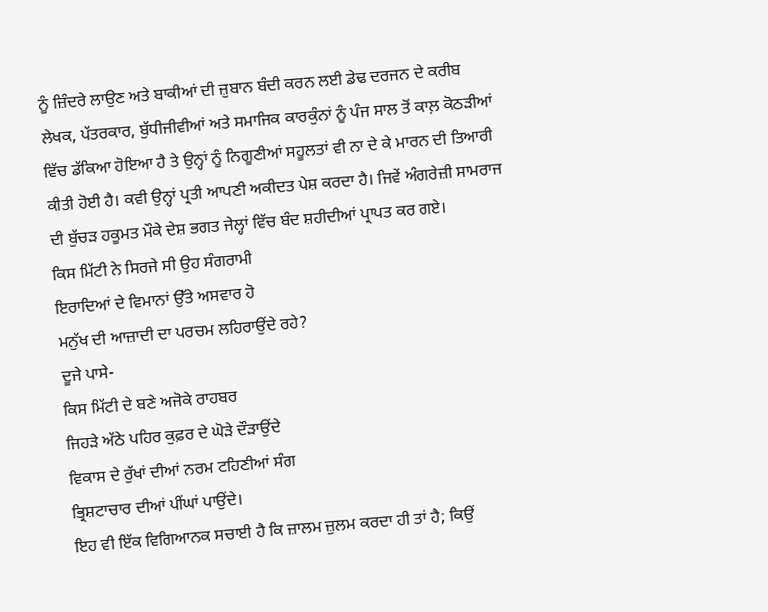ਨੂੰ ਜ਼ਿੰਦਰੇ ਲਾਉਣ ਅਤੇ ਬਾਕੀਆਂ ਦੀ ਜ਼ੁਬਾਨ ਬੰਦੀ ਕਰਨ ਲਈ ਡੇਢ ਦਰਜਨ ਦੇ ਕਰੀਬ ਲੇਖਕ, ਪੱਤਰਕਾਰ, ਬੁੱਧੀਜੀਵੀਆਂ ਅਤੇ ਸਮਾਜਿਕ ਕਾਰਕੁੰਨਾਂ ਨੂੰ ਪੰਜ ਸਾਲ ਤੋਂ ਕਾਲ਼ ਕੋਠੜੀਆਂ ਵਿੱਚ ਡੱਕਿਆ ਹੋਇਆ ਹੈ ਤੇ ਉਨ੍ਹਾਂ ਨੂੰ ਨਿਗੂਣੀਆਂ ਸਹੂਲਤਾਂ ਵੀ ਨਾ ਦੇ ਕੇ ਮਾਰਨ ਦੀ ਤਿਆਰੀ ਕੀਤੀ ਹੋਈ ਹੈ। ਕਵੀ ਉਨ੍ਹਾਂ ਪ੍ਰਤੀ ਆਪਣੀ ਅਕੀਦਤ ਪੇਸ਼ ਕਰਦਾ ਹੈ। ਜਿਵੇਂ ਅੰਗਰੇਜ਼ੀ ਸਾਮਰਾਜ ਦੀ ਬੁੱਚੜ ਹਕੂਮਤ ਮੌਕੇ ਦੇਸ਼ ਭਗਤ ਜੇਲ੍ਹਾਂ ਵਿੱਚ ਬੰਦ ਸ਼ਹੀਦੀਆਂ ਪ੍ਰਾਪਤ ਕਰ ਗਏ।
ਕਿਸ ਮਿੱਟੀ ਨੇ ਸਿਰਜੇ ਸੀ ਉਹ ਸੰਗਰਾਮੀ
ਇਰਾਦਿਆਂ ਦੇ ਵਿਮਾਨਾਂ ਉੱਤੇ ਅਸਵਾਰ ਹੋ
ਮਨੁੱਖ ਦੀ ਆਜ਼ਾਦੀ ਦਾ ਪਰਚਮ ਲਹਿਰਾਉਂਦੇ ਰਹੇ?
ਦੂਜੇ ਪਾਸੇ-
ਕਿਸ ਮਿੱਟੀ ਦੇ ਬਣੇ ਅਜੋਕੇ ਰਾਹਬਰ
ਜਿਹੜੇ ਅੱਠੇ ਪਹਿਰ ਕੁਫ਼ਰ ਦੇ ਘੋੜੇ ਦੌੜਾਉਂਦੇ
ਵਿਕਾਸ ਦੇ ਰੁੱਖਾਂ ਦੀਆਂ ਨਰਮ ਟਹਿਣੀਆਂ ਸੰਗ
ਭ੍ਰਿਸ਼ਟਾਚਾਰ ਦੀਆਂ ਪੀਂਘਾਂ ਪਾਉਂਦੇ।
ਇਹ ਵੀ ਇੱਕ ਵਿਗਿਆਨਕ ਸਚਾਈ ਹੈ ਕਿ ਜ਼ਾਲਮ ਜ਼ੁਲਮ ਕਰਦਾ ਹੀ ਤਾਂ ਹੈ; ਕਿਉਂ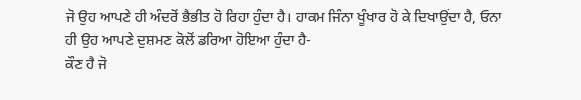ਜੋ ਉਹ ਆਪਣੇ ਹੀ ਅੰਦਰੋਂ ਭੈਭੀਤ ਹੋ ਰਿਹਾ ਹੁੰਦਾ ਹੈ। ਹਾਕਮ ਜਿੰਨਾ ਖੂੰਖਾਰ ਹੋ ਕੇ ਦਿਖਾਉਂਦਾ ਹੈ, ਓਨਾ ਹੀ ਉਹ ਆਪਣੇ ਦੁਸ਼ਮਣ ਕੋਲੋਂ ਡਰਿਆ ਹੋਇਆ ਹੁੰਦਾ ਹੈ-
ਕੌਣ ਹੈ ਜੋ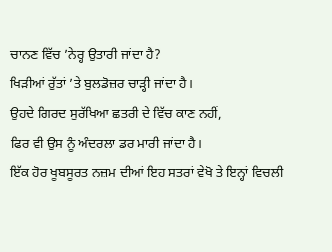ਚਾਨਣ ਵਿੱਚ ’ਨੇਰ੍ਹ ਉਤਾਰੀ ਜਾਂਦਾ ਹੈ?
ਖਿੜੀਆਂ ਰੁੱਤਾਂ ’ਤੇ ਬੁਲਡੋਜ਼ਰ ਚਾੜ੍ਹੀ ਜਾਂਦਾ ਹੈ।
ਉਹਦੇ ਗਿਰਦ ਸੁਰੱਖਿਆ ਛਤਰੀ ਦੇ ਵਿੱਚ ਕਾਣ ਨਹੀਂ,
ਫਿਰ ਵੀ ਉਸ ਨੂੰ ਅੰਦਰਲਾ ਡਰ ਮਾਰੀ ਜਾਂਦਾ ਹੈ।
ਇੱਕ ਹੋਰ ਖੂਬਸੂਰਤ ਨਜ਼ਮ ਦੀਆਂ ਇਹ ਸਤਰਾਂ ਵੇਖੋ ਤੇ ਇਨ੍ਹਾਂ ਵਿਚਲੀ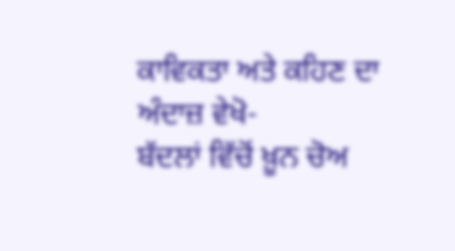ਕਾਵਿਕਤਾ ਅਤੇ ਕਹਿਣ ਦਾ ਅੰਦਾਜ਼ ਵੇਖੋ-
ਬੱਦਲਾਂ ਵਿੱਚੋਂ ਖ਼ੂਨ ਚੋਅ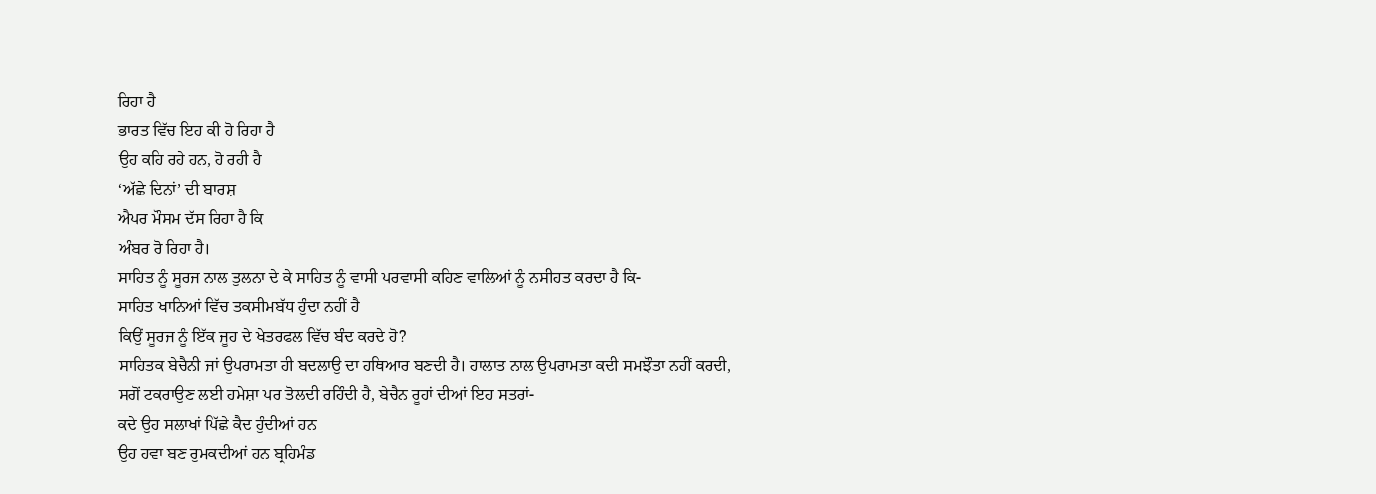ਰਿਹਾ ਹੈ
ਭਾਰਤ ਵਿੱਚ ਇਹ ਕੀ ਹੋ ਰਿਹਾ ਹੈ
ਉਹ ਕਹਿ ਰਹੇ ਹਨ, ਹੋ ਰਹੀ ਹੈ
‘ਅੱਛੇ ਦਿਨਾਂ’ ਦੀ ਬਾਰਸ਼
ਐਪਰ ਮੌਸਮ ਦੱਸ ਰਿਹਾ ਹੈ ਕਿ
ਅੰਬਰ ਰੋ ਰਿਹਾ ਹੈ।
ਸਾਹਿਤ ਨੂੰ ਸੂਰਜ ਨਾਲ ਤੁਲਨਾ ਦੇ ਕੇ ਸਾਹਿਤ ਨੂੰ ਵਾਸੀ ਪਰਵਾਸੀ ਕਹਿਣ ਵਾਲਿਆਂ ਨੂੰ ਨਸੀਹਤ ਕਰਦਾ ਹੈ ਕਿ-
ਸਾਹਿਤ ਖਾਨਿਆਂ ਵਿੱਚ ਤਕਸੀਮਬੱਧ ਹੁੰਦਾ ਨਹੀਂ ਹੈ
ਕਿਉਂ ਸੂਰਜ ਨੂੰ ਇੱਕ ਜੂਹ ਦੇ ਖੇਤਰਫਲ ਵਿੱਚ ਬੰਦ ਕਰਦੇ ਹੋ?
ਸਾਹਿਤਕ ਬੇਚੈਨੀ ਜਾਂ ਉਪਰਾਮਤਾ ਹੀ ਬਦਲਾਉ ਦਾ ਹਥਿਆਰ ਬਣਦੀ ਹੈ। ਹਾਲਾਤ ਨਾਲ ਉਪਰਾਮਤਾ ਕਦੀ ਸਮਝੌਤਾ ਨਹੀਂ ਕਰਦੀ, ਸਗੋਂ ਟਕਰਾਉਣ ਲਈ ਹਮੇਸ਼ਾ ਪਰ ਤੋਲਦੀ ਰਹਿੰਦੀ ਹੈ, ਬੇਚੈਨ ਰੂਹਾਂ ਦੀਆਂ ਇਹ ਸਤਰਾਂ-
ਕਦੇ ਉਹ ਸਲਾਖਾਂ ਪਿੱਛੇ ਕੈਦ ਹੁੰਦੀਆਂ ਹਨ
ਉਹ ਹਵਾ ਬਣ ਰੁਮਕਦੀਆਂ ਹਨ ਬ੍ਰਹਿਮੰਡ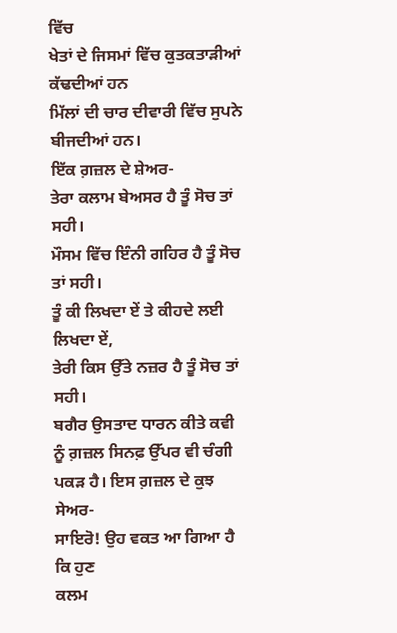ਵਿੱਚ
ਖੇਤਾਂ ਦੇ ਜਿਸਮਾਂ ਵਿੱਚ ਕੁਤਕਤਾੜੀਆਂ ਕੱਢਦੀਆਂ ਹਨ
ਮਿੱਲਾਂ ਦੀ ਚਾਰ ਦੀਵਾਰੀ ਵਿੱਚ ਸੁਪਨੇ ਬੀਜਦੀਆਂ ਹਨ।
ਇੱਕ ਗ਼ਜ਼ਲ ਦੇ ਸ਼ੇਅਰ-
ਤੇਰਾ ਕਲਾਮ ਬੇਅਸਰ ਹੈ ਤੂੰ ਸੋਚ ਤਾਂ ਸਹੀ।
ਮੌਸਮ ਵਿੱਚ ਇੰਨੀ ਗਹਿਰ ਹੈ ਤੂੰ ਸੋਚ ਤਾਂ ਸਹੀ।
ਤੂੰ ਕੀ ਲਿਖਦਾ ਏਂ ਤੇ ਕੀਹਦੇ ਲਈ ਲਿਖਦਾ ਏਂ,
ਤੇਰੀ ਕਿਸ ਉੱਤੇ ਨਜ਼ਰ ਹੈ ਤੂੰ ਸੋਚ ਤਾਂ ਸਹੀ।
ਬਗੈਰ ਉਸਤਾਦ ਧਾਰਨ ਕੀਤੇ ਕਵੀ ਨੂੰ ਗ਼ਜ਼ਲ ਸਿਨਫ਼ ਉੱਪਰ ਵੀ ਚੰਗੀ ਪਕੜ ਹੈ। ਇਸ ਗ਼ਜ਼ਲ ਦੇ ਕੁਝ ਸੇਅਰ-
ਸਾਇਰੋ! ਉਹ ਵਕਤ ਆ ਗਿਆ ਹੈ ਕਿ ਹੁਣ
ਕਲਮ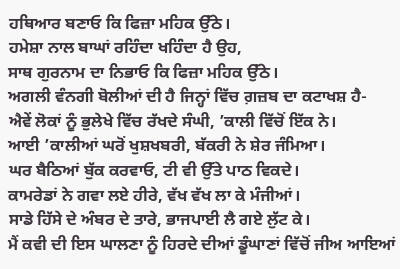ਹਥਿਆਰ ਬਣਾਓ ਕਿ ਫਿਜ਼ਾ ਮਹਿਕ ਉੱਠੇ।
ਹਮੇਸ਼ਾ ਨਾਲ ਬਾਘਾਂ ਰਹਿੰਦਾ ਖਹਿੰਦਾ ਹੈ ਉਹ,
ਸਾਥ ਗੁਰਨਾਮ ਦਾ ਨਿਭਾਓ ਕਿ ਫਿਜ਼ਾ ਮਹਿਕ ਉੱਠੇ।
ਅਗਲੀ ਵੰਨਗੀ ਬੋਲੀਆਂ ਦੀ ਹੈ ਜਿਨ੍ਹਾਂ ਵਿੱਚ ਗ਼ਜ਼ਬ ਦਾ ਕਟਾਖਸ਼ ਹੈ-
ਐਵੇਂ ਲੋਕਾਂ ਨੂੰ ਭੁਲੇਖੇ ਵਿੱਚ ਰੱਖਦੇ ਸੰਘੀ, ’ਕਾਲੀ ਵਿੱਚੋਂ ਇੱਕ ਨੇ।
ਆਈ ’ਕਾਲੀਆਂ ਘਰੋਂ ਖੁਸ਼ਖਬਰੀ, ਬੱਕਰੀ ਨੇ ਸ਼ੇਰ ਜੰਮਿਆ।
ਘਰ ਬੈਠਿਆਂ ਬੁੱਕ ਕਰਵਾਓ, ਟੀ ਵੀ ਉੱਤੇ ਪਾਠ ਵਿਕਦੇ।
ਕਾਮਰੇਡਾਂ ਨੇ ਗਵਾ ਲਏ ਹੀਰੇ, ਵੱਖ ਵੱਖ ਲਾ ਕੇ ਮੰਜੀਆਂ।
ਸਾਡੇ ਹਿੱਸੇ ਦੇ ਅੰਬਰ ਦੇ ਤਾਰੇ, ਭਾਜਪਾਈ ਲੈ ਗਏ ਲੁੱਟ ਕੇ।
ਮੈਂ ਕਵੀ ਦੀ ਇਸ ਘਾਲਣਾ ਨੂੰ ਹਿਰਦੇ ਦੀਆਂ ਡੂੰਘਾਣਾਂ ਵਿੱਚੋਂ ਜੀਅ ਆਇਆਂ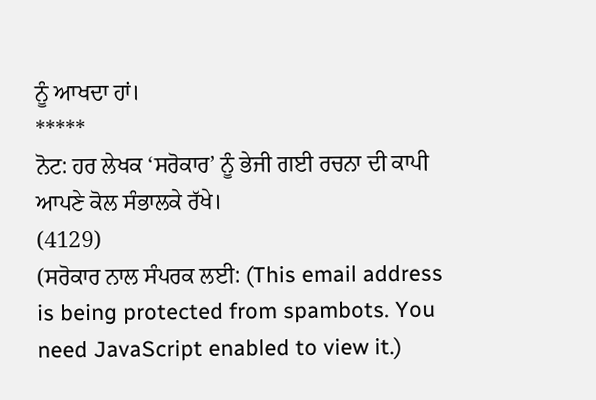ਨੂੰ ਆਖਦਾ ਹਾਂ।
*****
ਨੋਟ: ਹਰ ਲੇਖਕ ‘ਸਰੋਕਾਰ’ ਨੂੰ ਭੇਜੀ ਗਈ ਰਚਨਾ ਦੀ ਕਾਪੀ ਆਪਣੇ ਕੋਲ ਸੰਭਾਲਕੇ ਰੱਖੇ।
(4129)
(ਸਰੋਕਾਰ ਨਾਲ ਸੰਪਰਕ ਲਈ: (This email address is being protected from spambots. You need JavaScript enabled to view it.)